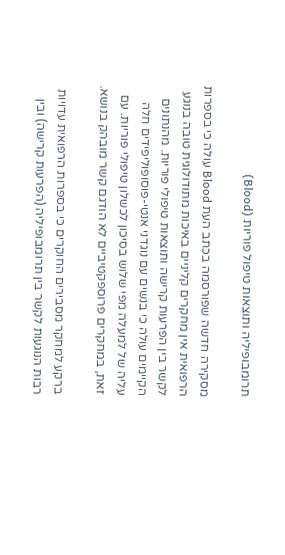תרומבופיליה ותוצאות טיפול פוריות (Blood)

מסקירה חדשה שפורסמה בכתב העת Blood עולה כי בספרות הרפואית אין מחקרים קליניים באיכות מתודולוגית טובה בנוגע לקשר בין הפרעות קרישה ותוצאות טיפולי פוריות. מהנתונים הקיימים עולה כי בנשים עם נוגדני אנטי-פוסופוליפידים חלה עליה של למעלה מפי שלוש בסיכון לכשלון טיפולי פוריות. עם זאת, במחקרים פרוספקטיביים לא הודגם קשר מובהק בנושא.

ברקע למחקר מסבירים החוקרים כי בספרות הרפואית עדויות רבות הנוגעות לקשר בין תרומבופיליה (הפרעות קרישה) ובין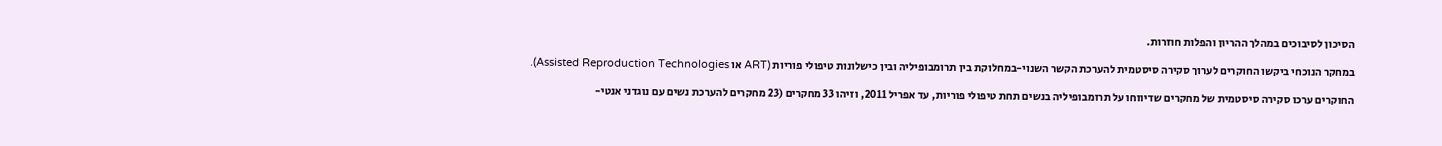הסיכון לסיבוכים במהלך ההריון והפלות חוזרות.

במחקר הנוכחי ביקשו החוקרים לערוך סקירה סיסטמית להערכת הקשר השנוי-במחלוקת בין תרומבופיליה ובין כישלונות טיפולי פוריות (ART או Assisted Reproduction Technologies).

החוקרים ערכו סקירה סיסטמית של מחקרים שדיווחו על תרומבופיליה בנשים תחת טיפולי פוריות, עד אפריל 2011, וזיהו 33 מחקרים (23 מחקרים להערכת נשים עם נוגדני אנטי-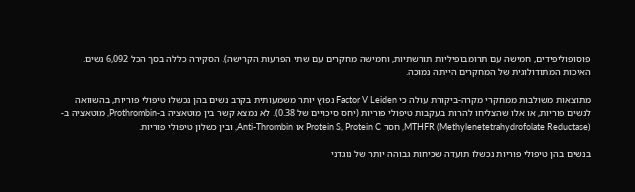פוסופוליפידים, חמישה עם תרומבופיליות תורשתיות, וחמישה מחקרים עם שתי הפרעות הקרישה). הסקירה כללה בסך הכל 6,092 נשים. האיכות המתודולוגית של המחקרים הייתה נמוכה.

מתוצאות משולבות ממחקרי מקרה-ביקורת עולה כי Factor V Leiden נפוץ יותר משמעותית בקרב נשים בהן נכשלו טיפולי פוריות, בהשוואה לנשים פוריות, או אלו שהצליחו להרות בעקבות טיפולי פוריות (יחס סיכויים של 0.38). לא נמצא קשר בין מוטאציה ב-Prothrombin, מוטאציה ב-MTHFR (Methylenetetrahydrofolate Reductase), חסר Protein S, Protein C או Anti-Thrombin, ובין כשלון טיפולי פוריות.

בנשים בהן טיפולי פוריות נכשלו תועדה שכיחות גבוהה יותר של נוגדני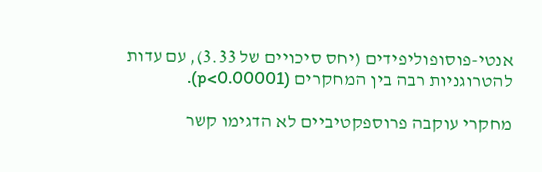אנטי-פוסופוליפידים (יחס סיכויים של 3.33), עם עדות להטרוגניות רבה בין המחקרים (p<0.00001).

מחקרי עוקבה פרוספקטיביים לא הדגימו קשר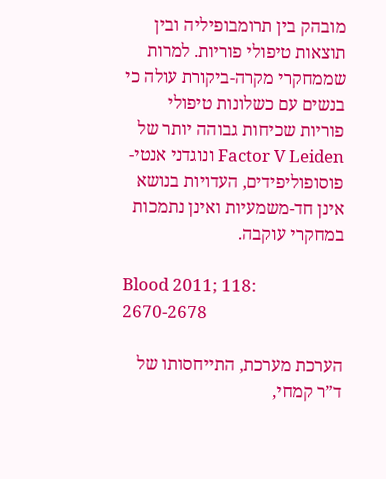מובהק בין תרומבופיליה ובין תוצאות טיפולי פוריות. למרות שממחקרי מקרה-ביקורת עולה כי בנשים עם כשלונות טיפולי פוריות שכיחות גבוהה יותר של Factor V Leiden ונוגדני אנטי-פוסופוליפידים, העדויות בנושא אינן חד-משמעיות ואינן נתמכות במחקרי עוקבה.

Blood 2011; 118: 2670-2678

הערכת מערכת, התייחסותו של ד”ר קמחי,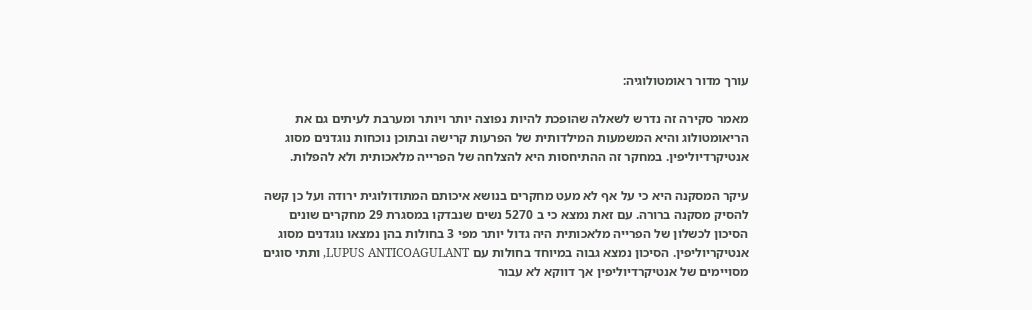עורך מדור ראומטולוגיה:

מאמר סקירה זה נדרש לשאלה שהופכת להיות נפוצה יותר ויותר ומערבת לעיתים גם את הריאומטולוג והיא המשמעות המילדותית של הפרעות קרישה ובתוכן נוכחות נוגדנים מסוג אנטיקרדיוליפין. במחקר זה ההתיחסות היא להצלחה של הפרייה מלאכותית ולא להפלות.

עיקר המסקנה היא כי על אף לא מעט מחקרים בנושא איכותם המתודולוגית ירודה ועל כן קשה להסיק מסקנה ברורה. עם זאת נמצא כי ב 5270 נשים שנבדקו במסגרת 29 מחקרים שונים הסיכון לכשלון של הפרייה מלאכותית היה גדול יותר מפי 3 בחולות בהן נמצאו נוגדנים מסוג אנטיקריוליפין. הסיכון נמצא גבוה במיוחד בחולות עם LUPUS ANTICOAGULANT, ותתי סוגים מסויימים של אנטיקרדיוליפין אך דווקא לא עבור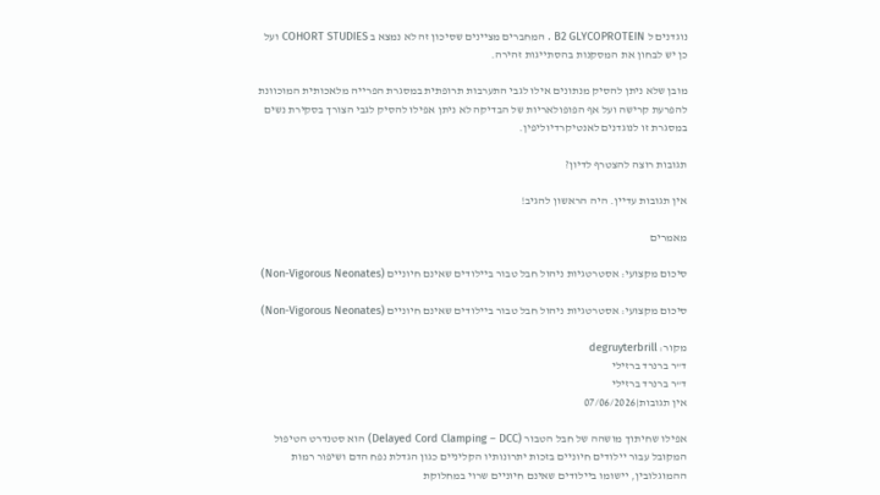נוגדנים ל B2 GLYCOPROTEIN . המחברים מציינים שסיכון זה לא נמצא ב COHORT STUDIES ועל כן יש לבחון את המסקנות בהסתייגות זהירה.

מובן שלא ניתן להסיק מנתונים אילו לגבי התערבות תרופתית במסגרת הפרייה מלאכותית המוכוונת להפרעת קרישה ועל אף הפופולאריות של הבדיקה לא ניתן אפילו להסיק לגבי הצורך בסקירת נשים במסגרת זו לנוגדנים לאנטיקרדיוליפין.

תגובות רוצה להצטרף לדיון?

אין תגובות עדיין. היה הראשון להגיב!

מאמרים

סיכום מקצועי: אסטרטגיות ניהול חבל טבור ביילודים שאינם חיוניים (Non-Vigorous Neonates)

סיכום מקצועי: אסטרטגיות ניהול חבל טבור ביילודים שאינם חיוניים (Non-Vigorous Neonates)

מקור: degruyterbrill
ד"ר ברנרד ברזילי
ד"ר ברנרד ברזילי
אין תגובות|07/06/2026

אפילו שחיתוך מושהה של חבל הטבור (Delayed Cord Clamping – DCC) הוא סטנדרט הטיפול המקובל עבור יילודים חיוניים בזכות יתרונותיו הקליניים כגון הגדלת נפח הדם ושיפור רמות ההמוגלובין, יישומו ביילודים שאינם חיוניים שרוי במחלוקת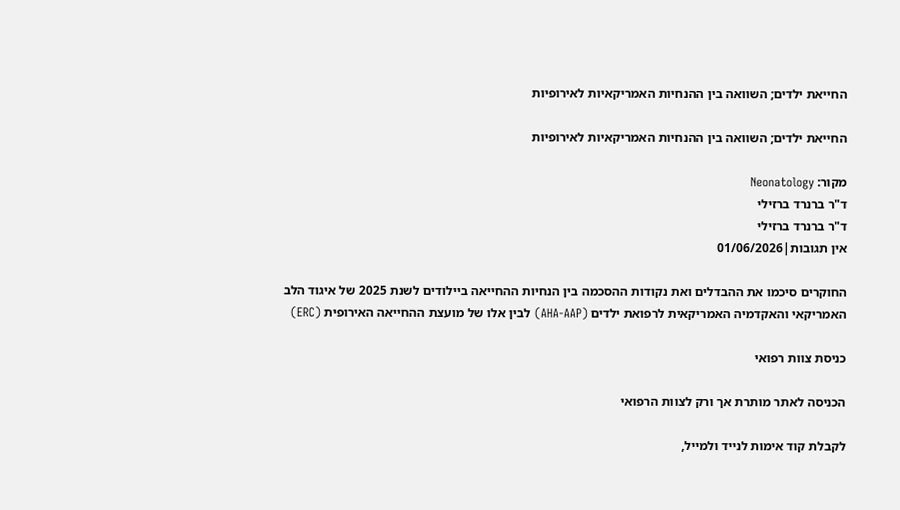החייאת ילדים; השוואה בין ההנחיות האמריקאיות לאירופיות

החייאת ילדים; השוואה בין ההנחיות האמריקאיות לאירופיות

מקור: Neonatology
ד"ר ברנרד ברזילי
ד"ר ברנרד ברזילי
אין תגובות|01/06/2026

החוקרים סיכמו את ההבדלים ואת נקודות ההסכמה בין הנחיות ההחייאה ביילודים לשנת 2025 של איגוד הלב האמריקאי והאקדמיה האמריקאית לרפואת ילדים (AHA-AAP) לבין אלו של מועצת ההחייאה האירופית (ERC)

כניסת צוות רפואי

הכניסה לאתר מותרת אך ורק לצוות הרפואי

לקבלת קוד אימות לנייד ולמייל,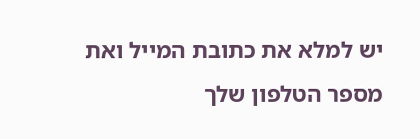יש למלא את כתובת המייל ואת מספר הטלפון שלך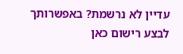עדיין לא נרשמת? באפשרותך לבצע רישום כאן